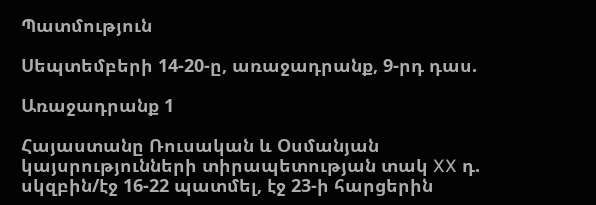Պատմություն

Սեպտեմբերի 14-20-ը, առաջադրանք, 9-րդ դաս.

Առաջադրանք 1

Հայաստանը Ռուսական և Օսմանյան կայսրությունների տիրապետության տակ XX դ. սկզբին/էջ 16-22 պատմել, էջ 23-ի հարցերին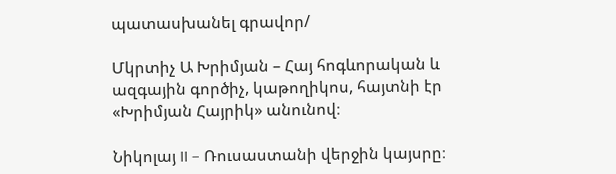պատասխանել գրավոր/

Մկրտիչ Ա Խրիմյան – Հայ հոգևորական և ազգային գործիչ, կաթողիկոս, հայտնի էր «Խրիմյան Հայրիկ» անունով։

Նիկոլայ II – Ռուսաստանի վերջին կայսրը։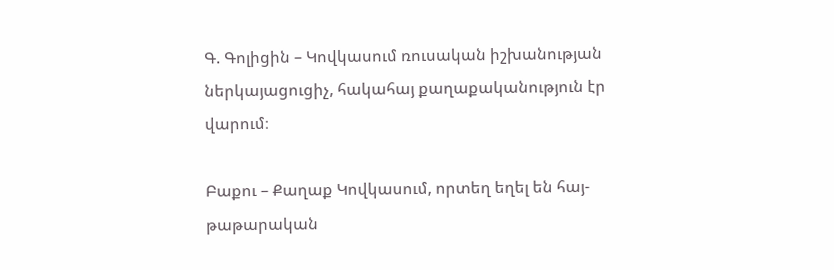Գ. Գոլիցին – Կովկասում ռուսական իշխանության ներկայացուցիչ, հակահայ քաղաքականություն էր վարում։

Բաքու – Քաղաք Կովկասում, որտեղ եղել են հայ-թաթարական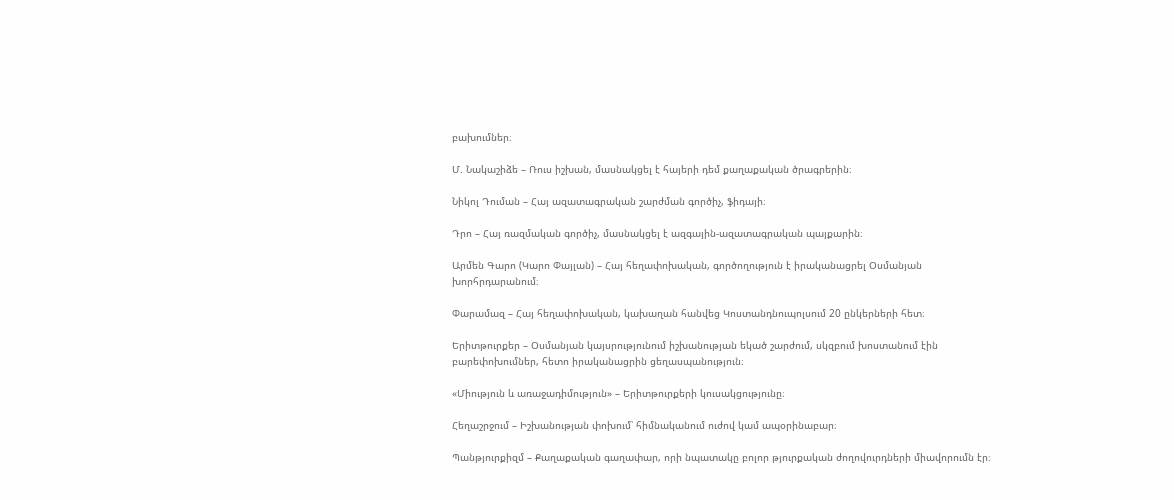բախումներ։

Մ. Նակաշիձե – Ռուս իշխան, մասնակցել է հայերի դեմ քաղաքական ծրագրերին։

Նիկոլ Դուման – Հայ ազատագրական շարժման գործիչ, ֆիդայի։

Դրո – Հայ ռազմական գործիչ, մասնակցել է ազգային-ազատագրական պայքարին։

Արմեն Գարո (Կարո Փայլան) – Հայ հեղափոխական, գործողություն է իրականացրել Օսմանյան խորհրդարանում։

Փարամազ – Հայ հեղափոխական, կախաղան հանվեց Կոստանդնուպոլսում 20 ընկերների հետ։

Երիտթուրքեր – Օսմանյան կայսրությունում իշխանության եկած շարժում, սկզբում խոստանում էին բարեփոխումներ, հետո իրականացրին ցեղասպանություն։

«Միություն և առաջադիմություն» – Երիտթուրքերի կուսակցությունը։

Հեղաշրջում – Իշխանության փոխում՝ հիմնականում ուժով կամ ապօրինաբար։

Պանթյուրքիզմ – Քաղաքական գաղափար, որի նպատակը բոլոր թյուրքական ժողովուրդների միավորումն էր։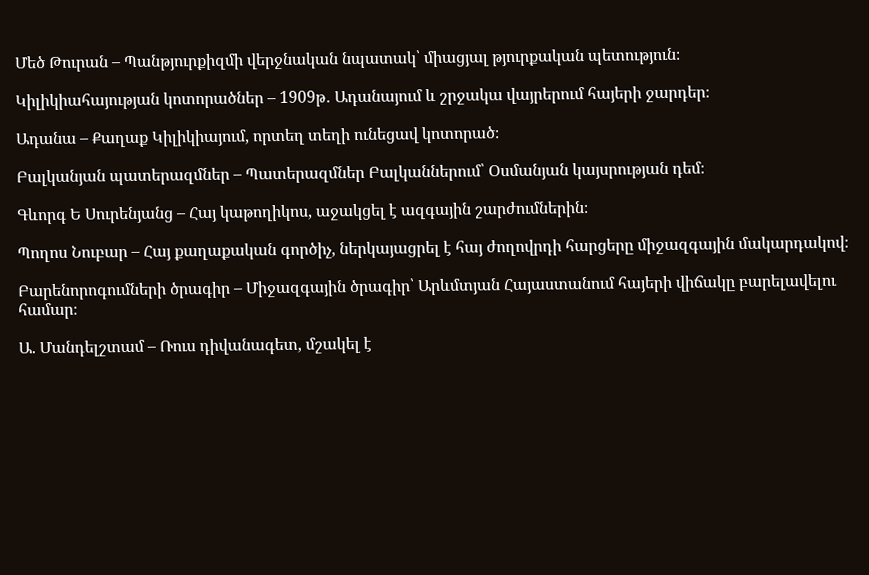Մեծ Թուրան – Պանթյուրքիզմի վերջնական նպատակ՝ միացյալ թյուրքական պետություն։

Կիլիկիահայության կոտորածներ – 1909թ․ Ադանայում և շրջակա վայրերում հայերի ջարդեր։

Ադանա – Քաղաք Կիլիկիայում, որտեղ տեղի ունեցավ կոտորած։

Բալկանյան պատերազմներ – Պատերազմներ Բալկաններում՝ Օսմանյան կայսրության դեմ։

Գևորգ Ե Սուրենյանց – Հայ կաթողիկոս, աջակցել է ազգային շարժումներին։

Պողոս Նուբար – Հայ քաղաքական գործիչ, ներկայացրել է հայ ժողովրդի հարցերը միջազգային մակարդակով։

Բարենորոգումների ծրագիր – Միջազգային ծրագիր՝ Արևմտյան Հայաստանում հայերի վիճակը բարելավելու համար։

Ա. Մանդելշտամ – Ռուս դիվանագետ, մշակել է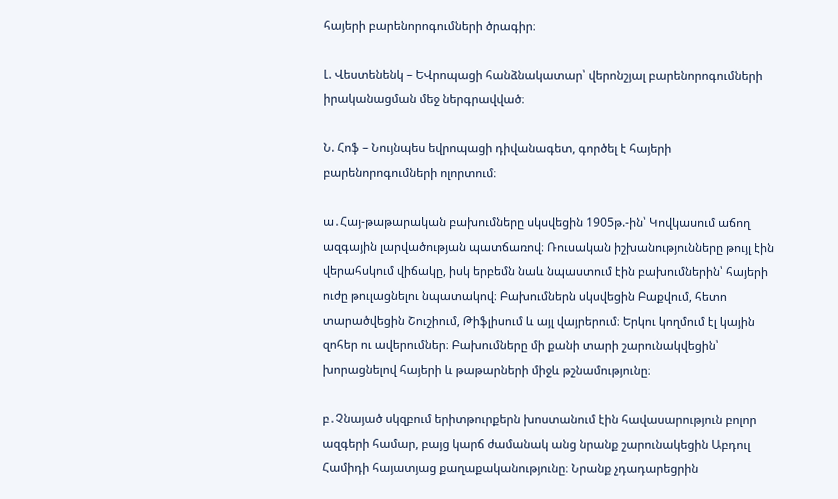հայերի բարենորոգումների ծրագիր։

Լ. Վեստենենկ – ԵՎրոպացի հանձնակատար՝ վերոնշյալ բարենորոգումների իրականացման մեջ ներգրավված։

Ն. Հոֆ – Նույնպես եվրոպացի դիվանագետ, գործել է հայերի բարենորոգումների ոլորտում։

ա․Հայ-թաթարական բախումները սկսվեցին 1905թ.-ին՝ Կովկասում աճող ազգային լարվածության պատճառով։ Ռուսական իշխանությունները թույլ էին վերահսկում վիճակը, իսկ երբեմն նաև նպաստում էին բախումներին՝ հայերի ուժը թուլացնելու նպատակով։ Բախումներն սկսվեցին Բաքվում, հետո տարածվեցին Շուշիում, Թիֆլիսում և այլ վայրերում։ Երկու կողմում էլ կային զոհեր ու ավերումներ։ Բախումները մի քանի տարի շարունակվեցին՝ խորացնելով հայերի և թաթարների միջև թշնամությունը։

բ․Չնայած սկզբում երիտթուրքերն խոստանում էին հավասարություն բոլոր ազգերի համար, բայց կարճ ժամանակ անց նրանք շարունակեցին Աբդուլ Համիդի հայատյաց քաղաքականությունը։ Նրանք չդադարեցրին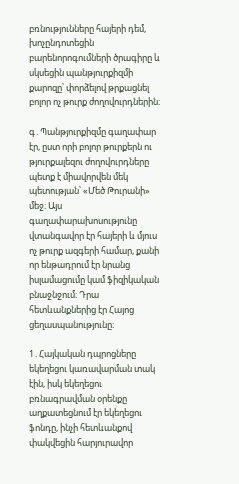բռնությունները հայերի դեմ, խոչընդոտեցին բարենորոգումների ծրագիրը և սկսեցին պանթյուրքիզմի քարոզը՝ փորձելով թրքացնել բոլոր ոչ թուրք ժողովուրդներին։

գ․Պանթյուրքիզմը գաղափար էր, ըստ որի բոլոր թուրքերն ու թյուրքալեզու ժողովուրդները պետք է միավորվեն մեկ պետության՝ «Մեծ Թուրանի» մեջ։ Այս գաղափարախոսությունը վտանգավոր էր հայերի և մյուս ոչ թուրք ազգերի համար, քանի որ ենթադրում էր նրանց իսլամացումը կամ ֆիզիկական բնաջնջում։ Դրա հետևանքներից էր Հայոց ցեղասպանությունը։

1․Հայկական դպրոցները եկեղեցու կառավարման տակ էին, իսկ եկեղեցու բռնագրավման օրենքը աղքատեցնում էր եկեղեցու ֆոնդը, ինչի հետևանքով փակվեցին հարյուրավոր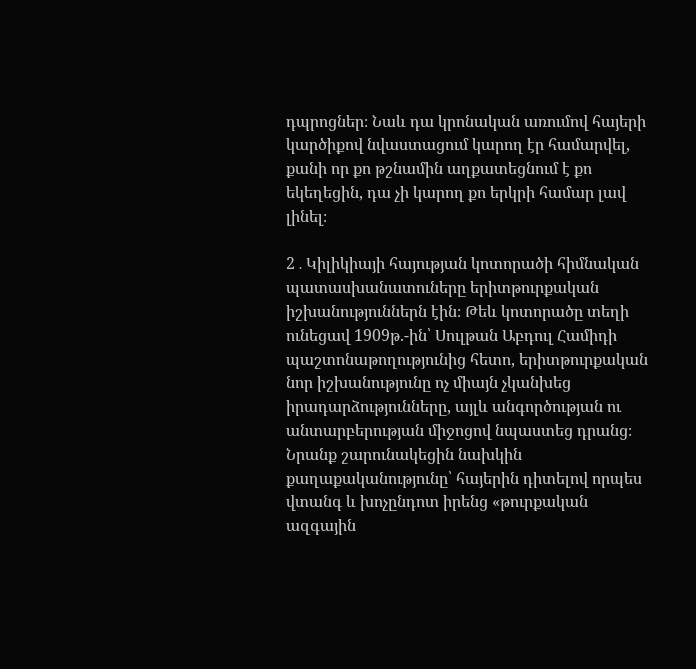դպրոցներ։ Նաև դա կրոնական առումով հայերի կարծիքով նվաստացում կարող էր համարվել, քանի որ քո թշնամին աղքատեցնում է քո եկեղեցին, դա չի կարող քո երկրի համար լավ լինել։

2․Կիլիկիայի հայության կոտորածի հիմնական պատասխանատուները երիտթուրքական իշխանություններն էին։ Թեև կոտորածը տեղի ունեցավ 1909թ.-ին՝ Սուլթան Աբդուլ Համիդի պաշտոնաթողությունից հետո, երիտթուրքական նոր իշխանությունը ոչ միայն չկանխեց իրադարձությունները, այլև անգործության ու անտարբերության միջոցով նպաստեց դրանց։ Նրանք շարունակեցին նախկին քաղաքականությունը՝ հայերին դիտելով որպես վտանգ և խոչընդոտ իրենց «թուրքական ազգային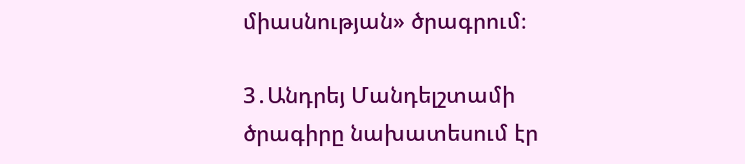միասնության» ծրագրում։

3․Անդրեյ Մանդելշտամի ծրագիրը նախատեսում էր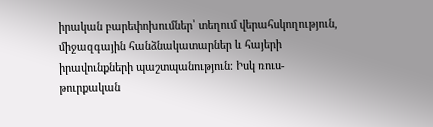իրական բարեփոխումներ՝ տեղում վերահսկողություն, միջազգային հանձնակատարներ և հայերի իրավունքների պաշտպանություն։ Իսկ ռուս-թուրքական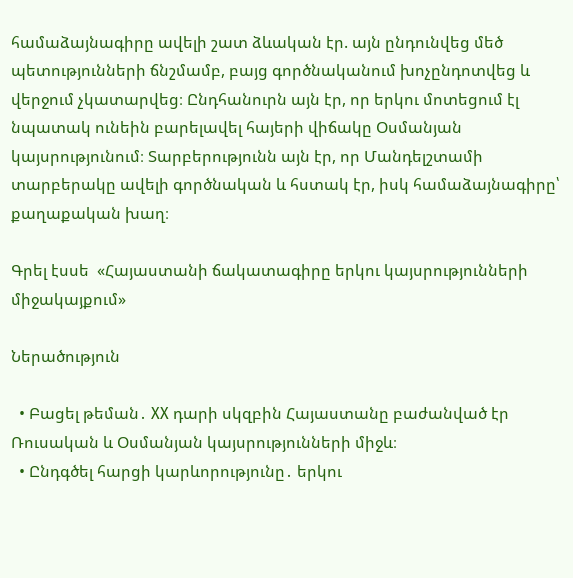համաձայնագիրը ավելի շատ ձևական էր. այն ընդունվեց մեծ պետությունների ճնշմամբ, բայց գործնականում խոչընդոտվեց և վերջում չկատարվեց։ Ընդհանուրն այն էր, որ երկու մոտեցում էլ նպատակ ունեին բարելավել հայերի վիճակը Օսմանյան կայսրությունում։ Տարբերությունն այն էր, որ Մանդելշտամի տարբերակը ավելի գործնական և հստակ էր, իսկ համաձայնագիրը՝ քաղաքական խաղ։

Գրել էսսե  «Հայաստանի ճակատագիրը երկու կայսրությունների միջակայքում»

Ներածություն

  • Բացել թեման․ XX դարի սկզբին Հայաստանը բաժանված էր Ռուսական և Օսմանյան կայսրությունների միջև։
  • Ընդգծել հարցի կարևորությունը․ երկու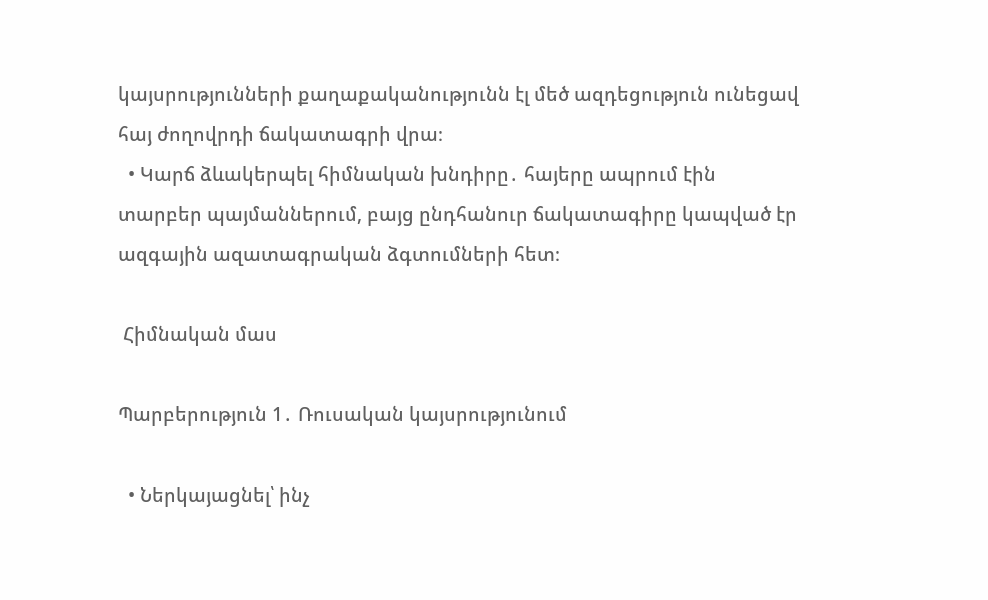կայսրությունների քաղաքականությունն էլ մեծ ազդեցություն ունեցավ հայ ժողովրդի ճակատագրի վրա։
  • Կարճ ձևակերպել հիմնական խնդիրը․ հայերը ապրում էին տարբեր պայմաններում, բայց ընդհանուր ճակատագիրը կապված էր ազգային ազատագրական ձգտումների հետ։

 Հիմնական մաս

Պարբերություն 1․ Ռուսական կայսրությունում

  • Ներկայացնել՝ ինչ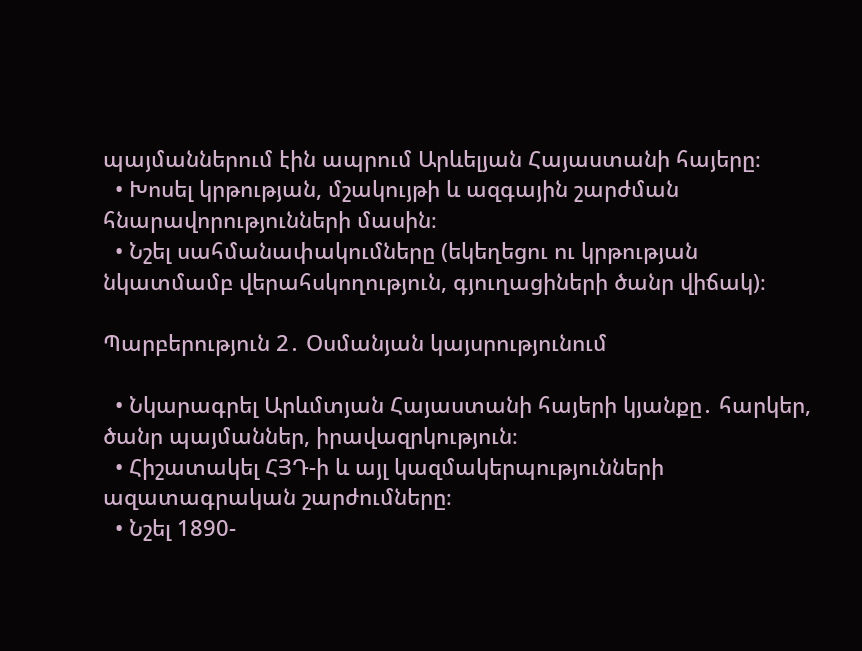պայմաններում էին ապրում Արևելյան Հայաստանի հայերը։
  • Խոսել կրթության, մշակույթի և ազգային շարժման հնարավորությունների մասին։
  • Նշել սահմանափակումները (եկեղեցու ու կրթության նկատմամբ վերահսկողություն, գյուղացիների ծանր վիճակ)։

Պարբերություն 2․ Օսմանյան կայսրությունում

  • Նկարագրել Արևմտյան Հայաստանի հայերի կյանքը․ հարկեր, ծանր պայմաններ, իրավազրկություն։
  • Հիշատակել ՀՅԴ-ի և այլ կազմակերպությունների ազատագրական շարժումները։
  • Նշել 1890-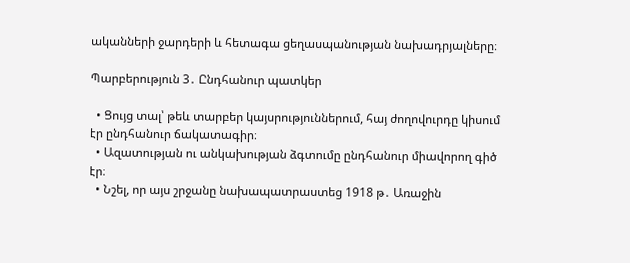ականների ջարդերի և հետագա ցեղասպանության նախադրյալները։

Պարբերություն 3․ Ընդհանուր պատկեր

  • Ցույց տալ՝ թեև տարբեր կայսրություններում, հայ ժողովուրդը կիսում էր ընդհանուր ճակատագիր։
  • Ազատության ու անկախության ձգտումը ընդհանուր միավորող գիծ էր։
  • Նշել, որ այս շրջանը նախապատրաստեց 1918 թ․ Առաջին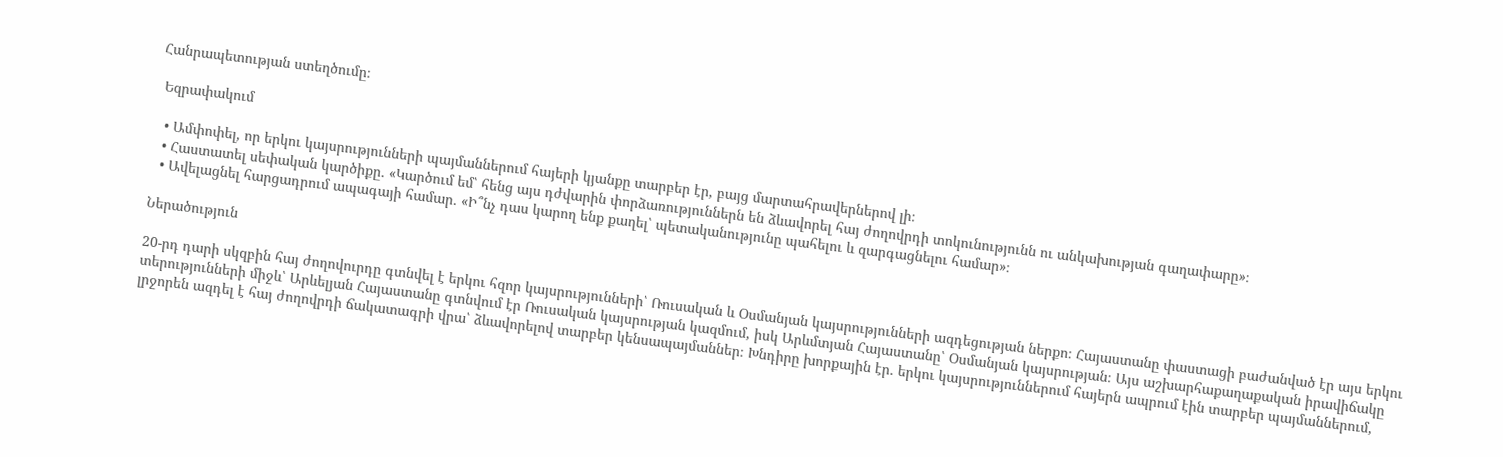Հանրապետության ստեղծումը։

 Եզրափակում

  • Ամփոփել, որ երկու կայսրությունների պայմաններում հայերի կյանքը տարբեր էր, բայց մարտահրավերներով լի։
  • Հաստատել սեփական կարծիքը․ «Կարծում եմ՝ հենց այս դժվարին փորձառություններն են ձևավորել հայ ժողովրդի տոկունությունն ու անկախության գաղափարը»։
  • Ավելացնել հարցադրում ապագայի համար․ «Ի՞նչ դաս կարող ենք քաղել՝ պետականությունը պահելու և զարգացնելու համար»։

Ներածություն

20-րդ դարի սկզբին հայ ժողովուրդը գտնվել է երկու հզոր կայսրությունների՝ Ռուսական և Օսմանյան կայսրությունների ազդեցության ներքո։ Հայաստանը փաստացի բաժանված էր այս երկու տերությունների միջև՝ Արևելյան Հայաստանը գտնվում էր Ռուսական կայսրության կազմում, իսկ Արևմտյան Հայաստանը՝ Օսմանյան կայսրության։ Այս աշխարհաքաղաքական իրավիճակը լրջորեն ազդել է հայ ժողովրդի ճակատագրի վրա՝ ձևավորելով տարբեր կենսապայմաններ։ Խնդիրը խորքային էր․ երկու կայսրություններում հայերն ապրում էին տարբեր պայմաններում,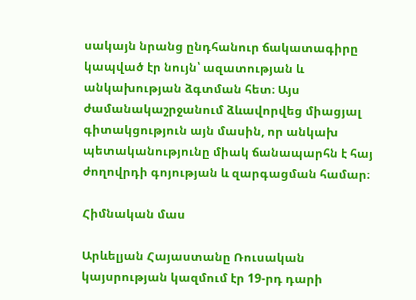սակայն նրանց ընդհանուր ճակատագիրը կապված էր նույն՝ ազատության և անկախության ձգտման հետ։ Այս ժամանակաշրջանում ձևավորվեց միացյալ գիտակցություն այն մասին, որ անկախ պետականությունը միակ ճանապարհն է հայ ժողովրդի գոյության և զարգացման համար։

Հիմնական մաս

Արևելյան Հայաստանը Ռուսական կայսրության կազմում էր 19-րդ դարի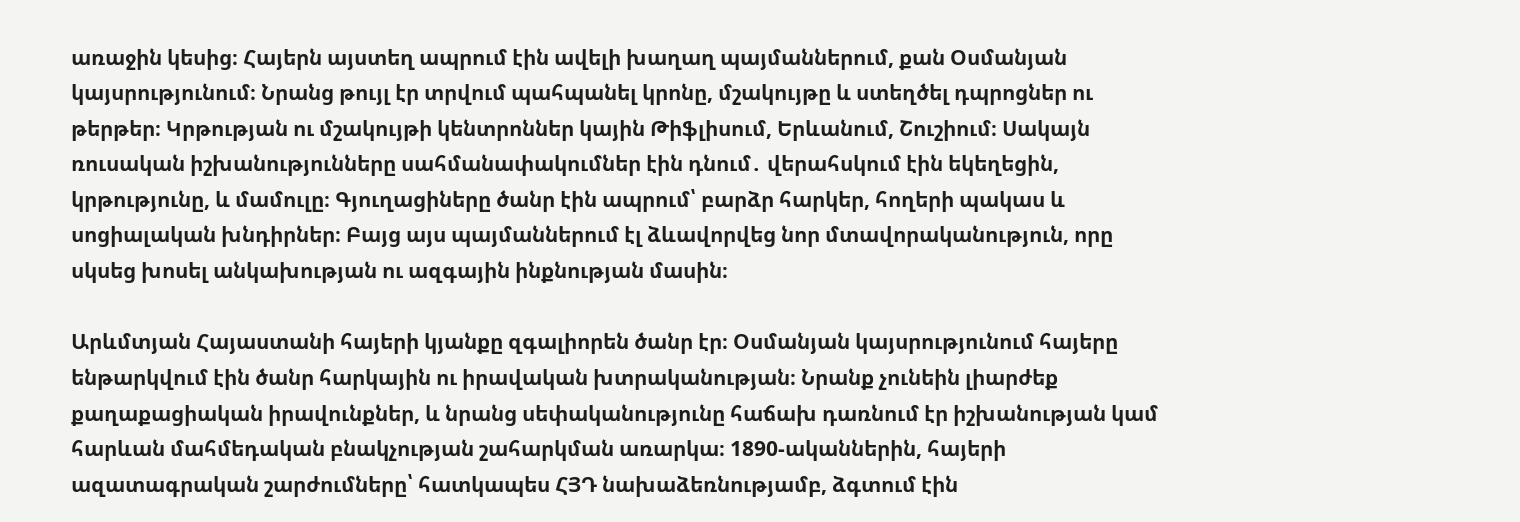առաջին կեսից։ Հայերն այստեղ ապրում էին ավելի խաղաղ պայմաններում, քան Օսմանյան կայսրությունում։ Նրանց թույլ էր տրվում պահպանել կրոնը, մշակույթը և ստեղծել դպրոցներ ու թերթեր։ Կրթության ու մշակույթի կենտրոններ կային Թիֆլիսում, Երևանում, Շուշիում։ Սակայն ռուսական իշխանությունները սահմանափակումներ էին դնում․ վերահսկում էին եկեղեցին, կրթությունը, և մամուլը։ Գյուղացիները ծանր էին ապրում՝ բարձր հարկեր, հողերի պակաս և սոցիալական խնդիրներ։ Բայց այս պայմաններում էլ ձևավորվեց նոր մտավորականություն, որը սկսեց խոսել անկախության ու ազգային ինքնության մասին։

Արևմտյան Հայաստանի հայերի կյանքը զգալիորեն ծանր էր։ Օսմանյան կայսրությունում հայերը ենթարկվում էին ծանր հարկային ու իրավական խտրականության։ Նրանք չունեին լիարժեք քաղաքացիական իրավունքներ, և նրանց սեփականությունը հաճախ դառնում էր իշխանության կամ հարևան մահմեդական բնակչության շահարկման առարկա։ 1890-ականներին, հայերի ազատագրական շարժումները՝ հատկապես ՀՅԴ նախաձեռնությամբ, ձգտում էին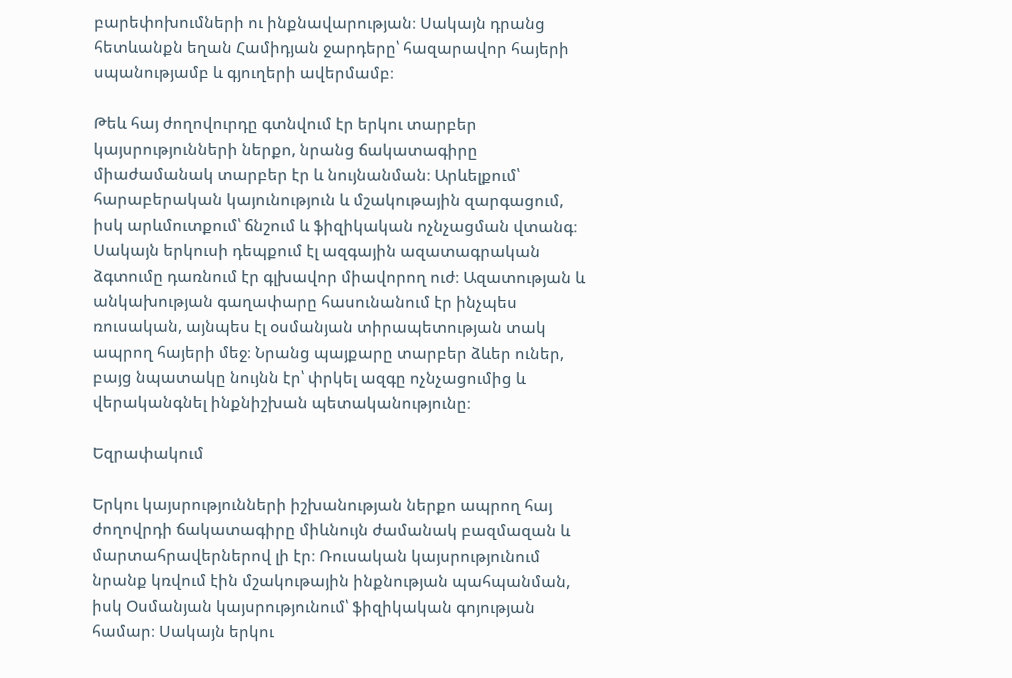բարեփոխումների ու ինքնավարության։ Սակայն դրանց հետևանքն եղան Համիդյան ջարդերը՝ հազարավոր հայերի սպանությամբ և գյուղերի ավերմամբ։

Թեև հայ ժողովուրդը գտնվում էր երկու տարբեր կայսրությունների ներքո, նրանց ճակատագիրը միաժամանակ տարբեր էր և նույնանման։ Արևելքում՝ հարաբերական կայունություն և մշակութային զարգացում, իսկ արևմուտքում՝ ճնշում և ֆիզիկական ոչնչացման վտանգ։ Սակայն երկուսի դեպքում էլ ազգային ազատագրական ձգտումը դառնում էր գլխավոր միավորող ուժ։ Ազատության և անկախության գաղափարը հասունանում էր ինչպես ռուսական, այնպես էլ օսմանյան տիրապետության տակ ապրող հայերի մեջ։ Նրանց պայքարը տարբեր ձևեր ուներ, բայց նպատակը նույնն էր՝ փրկել ազգը ոչնչացումից և վերականգնել ինքնիշխան պետականությունը։

Եզրափակում

Երկու կայսրությունների իշխանության ներքո ապրող հայ ժողովրդի ճակատագիրը միևնույն ժամանակ բազմազան և մարտահրավերներով լի էր։ Ռուսական կայսրությունում նրանք կռվում էին մշակութային ինքնության պահպանման, իսկ Օսմանյան կայսրությունում՝ ֆիզիկական գոյության համար։ Սակայն երկու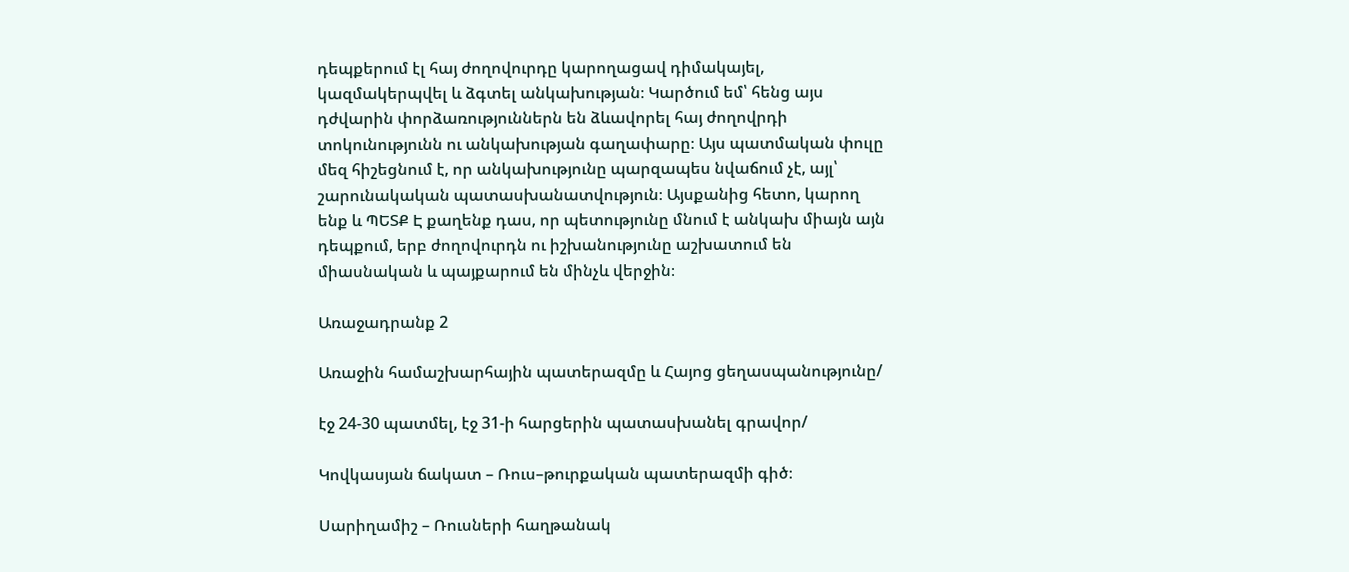դեպքերում էլ հայ ժողովուրդը կարողացավ դիմակայել, կազմակերպվել և ձգտել անկախության։ Կարծում եմ՝ հենց այս դժվարին փորձառություններն են ձևավորել հայ ժողովրդի տոկունությունն ու անկախության գաղափարը։ Այս պատմական փուլը մեզ հիշեցնում է, որ անկախությունը պարզապես նվաճում չէ, այլ՝ շարունակական պատասխանատվություն։ Այսքանից հետո, կարող ենք և ՊԵՏՔ Է քաղենք դաս, որ պետությունը մնում է անկախ միայն այն դեպքում, երբ ժողովուրդն ու իշխանությունը աշխատում են միասնական և պայքարում են մինչև վերջին։

Առաջադրանք 2

Առաջին համաշխարհային պատերազմը և Հայոց ցեղասպանությունը/

էջ 24-30 պատմել, էջ 31-ի հարցերին պատասխանել գրավոր/

Կովկասյան ճակատ – Ռուս–թուրքական պատերազմի գիծ։

Սարիղամիշ – Ռուսների հաղթանակ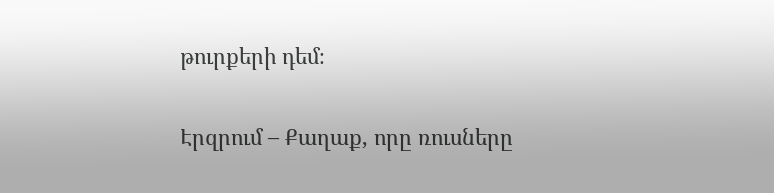թուրքերի դեմ։

Էրզրում – Քաղաք, որը ռուսները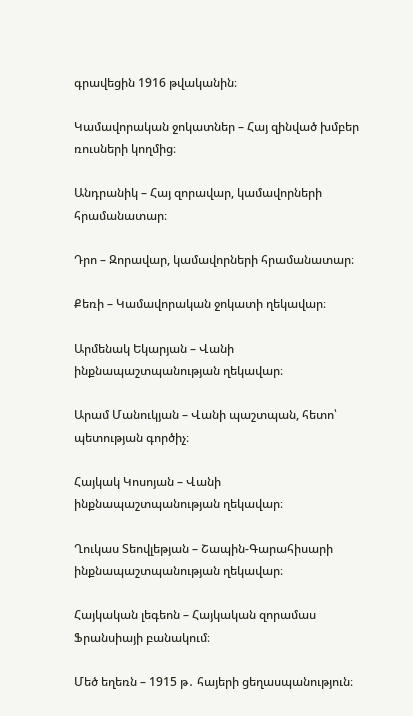գրավեցին 1916 թվականին։

Կամավորական ջոկատներ – Հայ զինված խմբեր ռուսների կողմից։

Անդրանիկ – Հայ զորավար, կամավորների հրամանատար։

Դրո – Զորավար, կամավորների հրամանատար։

Քեռի – Կամավորական ջոկատի ղեկավար։

Արմենակ Եկարյան – Վանի ինքնապաշտպանության ղեկավար։

Արամ Մանուկյան – Վանի պաշտպան, հետո՝ պետության գործիչ։

Հայկակ Կոսոյան – Վանի ինքնապաշտպանության ղեկավար։

Ղուկաս Տեովլեթյան – Շապին-Գարահիսարի ինքնապաշտպանության ղեկավար։

Հայկական լեգեոն – Հայկական զորամաս Ֆրանսիայի բանակում։

Մեծ եղեռն – 1915 թ․ հայերի ցեղասպանություն։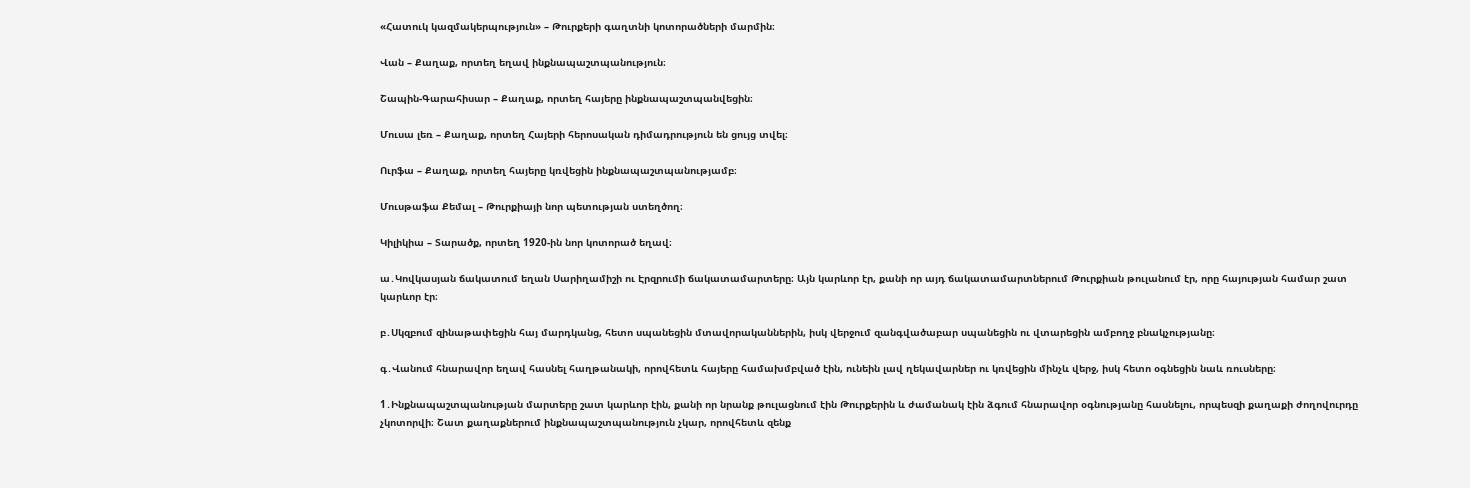«Հատուկ կազմակերպություն» – Թուրքերի գաղտնի կոտորածների մարմին։

Վան – Քաղաք, որտեղ եղավ ինքնապաշտպանություն։

Շապին-Գարահիսար – Քաղաք, որտեղ հայերը ինքնապաշտպանվեցին։

Մուսա լեռ – Քաղաք, որտեղ Հայերի հերոսական դիմադրություն են ցույց տվել։

Ուրֆա – Քաղաք, որտեղ հայերը կռվեցին ինքնապաշտպանությամբ։

Մուսթաֆա Քեմալ – Թուրքիայի նոր պետության ստեղծող։

Կիլիկիա – Տարածք, որտեղ 1920-ին նոր կոտորած եղավ։

ա․Կովկասյան ճակատում եղան Սարիղամիշի ու Էրզրումի ճակատամարտերը։ Այն կարևոր էր, քանի որ այդ ճակատամարտներում Թուրքիան թուլանում էր, որը հայության համար շատ կարևոր էր։

բ․Սկզբում զինաթափեցին հայ մարդկանց, հետո սպանեցին մտավորականներին, իսկ վերջում զանգվածաբար սպանեցին ու վտարեցին ամբողջ բնակչությանը։

գ․Վանում հնարավոր եղավ հասնել հաղթանակի, որովհետև հայերը համախմբված էին, ունեին լավ ղեկավարներ ու կռվեցին մինչև վերջ, իսկ հետո օգնեցին նաև ռուսները։

1․Ինքնապաշտպանության մարտերը շատ կարևոր էին, քանի որ նրանք թուլացնում էին Թուրքերին և ժամանակ էին ձգում հնարավոր օգնությանը հասնելու, որպեսզի քաղաքի ժողովուրդը չկոտորվի։ Շատ քաղաքներում ինքնապաշտպանություն չկար, որովհետև զենք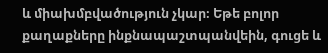և միախմբվածություն չկար։ Եթե բոլոր քաղաքները ինքնապաշտպանվեին, գուցե և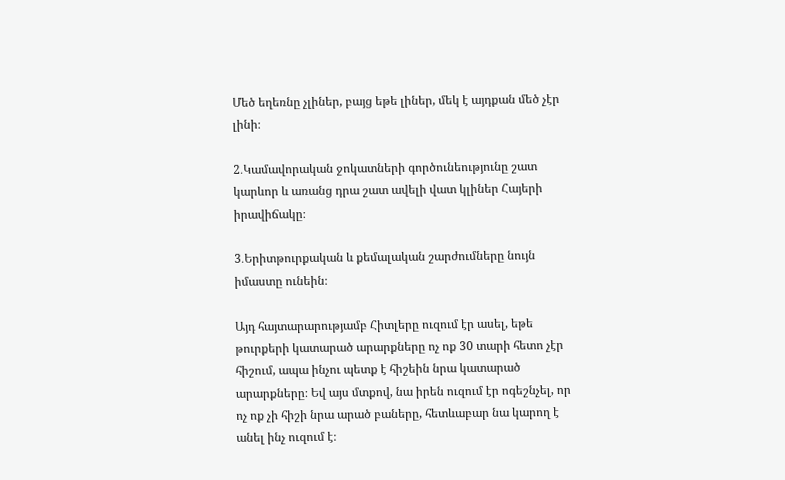Մեծ եղեռնը չլիներ, բայց եթե լիներ, մեկ է այդքան մեծ չէր լինի։

2․Կամավորական ջոկատների գործունեությունը շատ կարևոր և առանց դրա շատ ավելի վատ կլիներ Հայերի իրավիճակը։

3․Երիտթուրքական և քեմալական շարժումները նույն իմաստը ունեին։

Այդ հայտարարությամբ Հիտլերը ուզում էր ասել, եթե թուրքերի կատարած արարքները ոչ ոք 30 տարի հետո չէր հիշում, ապա ինչու պետք է հիշեին նրա կատարած արարքները։ Եվ այս մտքով, նա իրեն ուզում էր ոգեշնչել, որ ոչ ոք չի հիշի նրա արած բաները, հետևաբար նա կարող է անել ինչ ուզում է։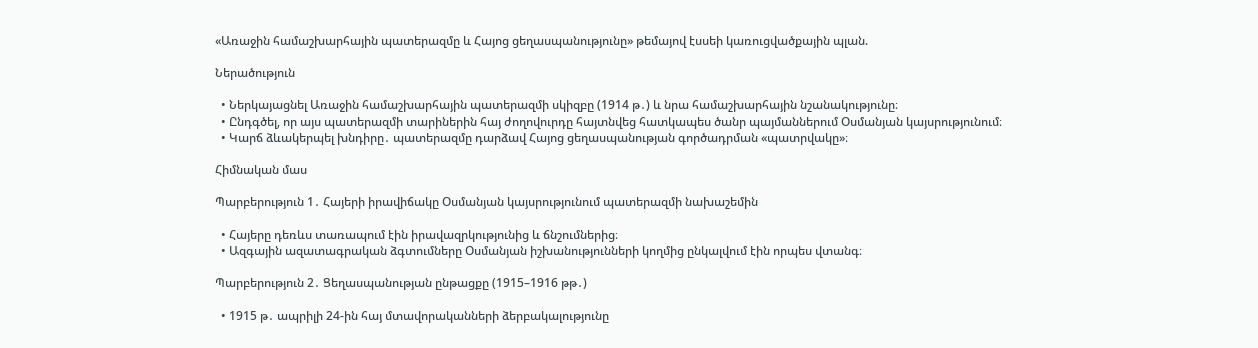«Առաջին համաշխարհային պատերազմը և Հայոց ցեղասպանությունը» թեմայով էսսեի կառուցվածքային պլան.

Ներածություն

  • Ներկայացնել Առաջին համաշխարհային պատերազմի սկիզբը (1914 թ․) և նրա համաշխարհային նշանակությունը։
  • Ընդգծել, որ այս պատերազմի տարիներին հայ ժողովուրդը հայտնվեց հատկապես ծանր պայմաններում Օսմանյան կայսրությունում։
  • Կարճ ձևակերպել խնդիրը․ պատերազմը դարձավ Հայոց ցեղասպանության գործադրման «պատրվակը»։

Հիմնական մաս

Պարբերություն 1․ Հայերի իրավիճակը Օսմանյան կայսրությունում պատերազմի նախաշեմին

  • Հայերը դեռևս տառապում էին իրավազրկությունից և ճնշումներից։
  • Ազգային ազատագրական ձգտումները Օսմանյան իշխանությունների կողմից ընկալվում էին որպես վտանգ։

Պարբերություն 2․ Ցեղասպանության ընթացքը (1915–1916 թթ․)

  • 1915 թ․ ապրիլի 24-ին հայ մտավորականների ձերբակալությունը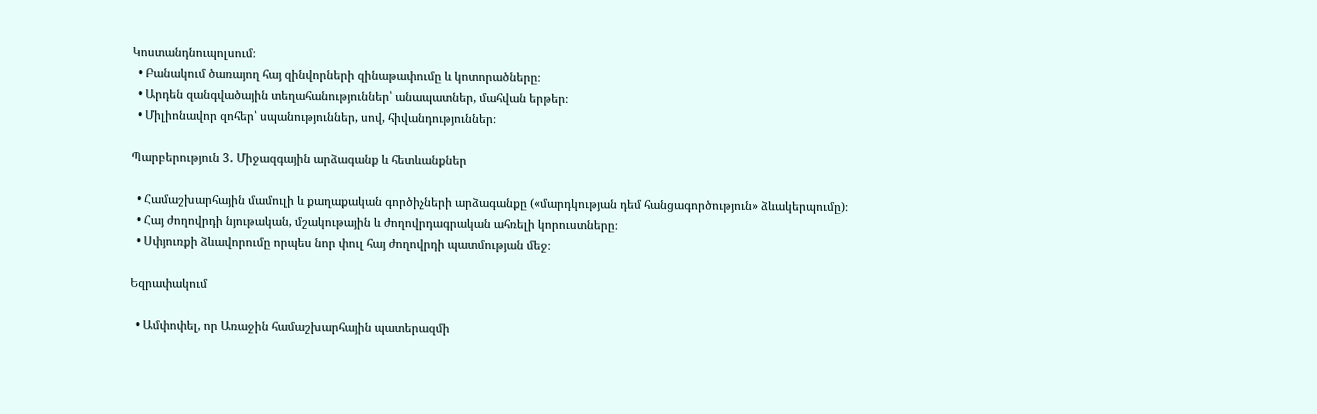Կոստանդնուպոլսում։
  • Բանակում ծառայող հայ զինվորների զինաթափումը և կոտորածները։
  • Արդեն զանգվածային տեղահանություններ՝ անապատներ, մահվան երթեր։
  • Միլիոնավոր զոհեր՝ սպանություններ, սով, հիվանդություններ։

Պարբերություն 3․ Միջազգային արձագանք և հետևանքներ

  • Համաշխարհային մամուլի և քաղաքական գործիչների արձագանքը («մարդկության դեմ հանցագործություն» ձևակերպումը)։
  • Հայ ժողովրդի նյութական, մշակութային և ժողովրդագրական ահռելի կորուստները։
  • Սփյուռքի ձևավորումը որպես նոր փուլ հայ ժողովրդի պատմության մեջ։

Եզրափակում

  • Ամփոփել, որ Առաջին համաշխարհային պատերազմի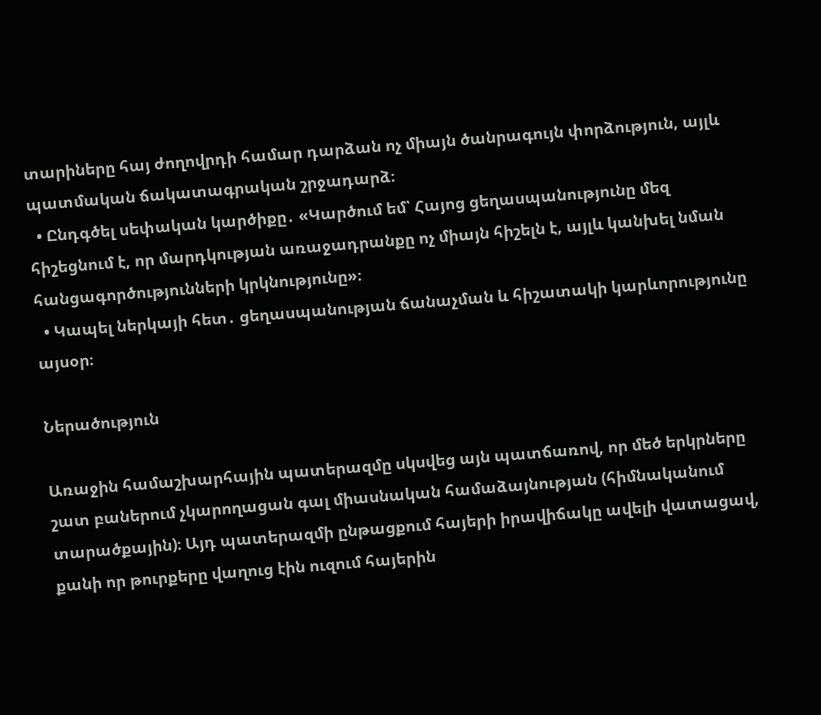տարիները հայ ժողովրդի համար դարձան ոչ միայն ծանրագույն փորձություն, այլև պատմական ճակատագրական շրջադարձ։
  • Ընդգծել սեփական կարծիքը․ «Կարծում եմ՝ Հայոց ցեղասպանությունը մեզ հիշեցնում է, որ մարդկության առաջադրանքը ոչ միայն հիշելն է, այլև կանխել նման հանցագործությունների կրկնությունը»։
  • Կապել ներկայի հետ․ ցեղասպանության ճանաչման և հիշատակի կարևորությունը այսօր։

Ներածություն

Առաջին համաշխարհային պատերազմը սկսվեց այն պատճառով, որ մեծ երկրները շատ բաներում չկարողացան գալ միասնական համաձայնության (հիմնականում տարածքային)։ Այդ պատերազմի ընթացքում հայերի իրավիճակը ավելի վատացավ, քանի որ թուրքերը վաղուց էին ուզում հայերին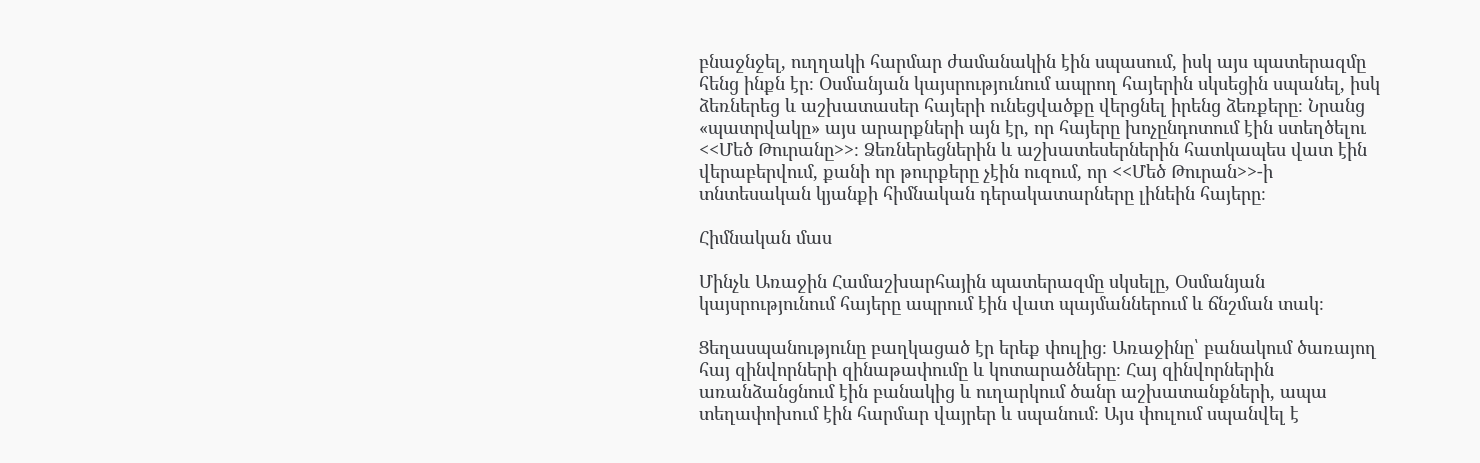բնաջնջել, ուղղակի հարմար ժամանակին էին սպասում, իսկ այս պատերազմը հենց ինքն էր։ Օսմանյան կայսրությունում ապրող հայերին սկսեցին սպանել, իսկ ձեռներեց և աշխատասեր հայերի ունեցվածքը վերցնել իրենց ձեռքերը։ Նրանց «պատրվակը» այս արարքների այն էր, որ հայերը խոչընդոտում էին ստեղծելու <<Մեծ Թուրանը>>։ Ձեռներեցներին և աշխատեսերներին հատկապես վատ էին վերաբերվում, քանի որ թուրքերը չէին ուզում, որ <<Մեծ Թուրան>>-ի տնտեսական կյանքի հիմնական դերակատարները լինեին հայերը։

Հիմնական մաս

Մինչև Առաջին Համաշխարհային պատերազմը սկսելը, Օսմանյան կայսրությունում հայերը ապրում էին վատ պայմաններում և ճնշման տակ։

Ցեղասպանությունը բաղկացած էր երեք փուլից։ Առաջինը՝ բանակում ծառայող հայ զինվորների զինաթափումը և կոտարածները։ Հայ զինվորներին առանձանցնում էին բանակից և ուղարկում ծանր աշխատանքների, ապա տեղափոխում էին հարմար վայրեր և սպանում։ Այս փուլում սպանվել է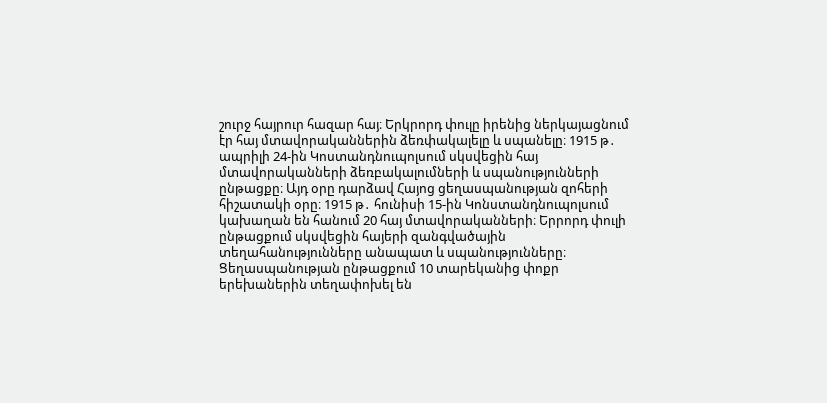շուրջ հայրուր հազար հայ։ Երկրորդ փուլը իրենից ներկայացնում էր հայ մտավորականներին ձեռփակալելը և սպանելը։ 1915 թ․ ապրիլի 24-ին Կոստանդնուպոլսում սկսվեցին հայ մտավորականների ձեռբակալումների և սպանությունների ընթացքը։ Այդ օրը դարձավ Հայոց ցեղասպանության զոհերի հիշատակի օրը։ 1915 թ․ հունիսի 15-ին Կոնստանդնուպոլսում կախաղան են հանում 20 հայ մտավորականների։ Երրորդ փուլի ընթացքում սկսվեցին հայերի զանգվածային տեղահանությունները անապատ և սպանությունները։ Ցեղասպանության ընթացքում 10 տարեկանից փոքր երեխաներին տեղափոխել են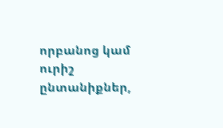որբանոց կամ ուրիշ ընտանիքներ,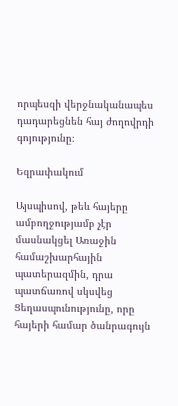որպեսզի վերջնականապես դադարեցնեն հայ ժողովրդի գոյությունը։

Եզրափակում

Այսպիսով, թեև հայերը ամբողջությամբ չէր մասնակցել Առաջին համաշխարհային պատերազմին, դրա պատճառով սկսվեց Ցեղասպունությունը, որը հայերի համար ծանրագույն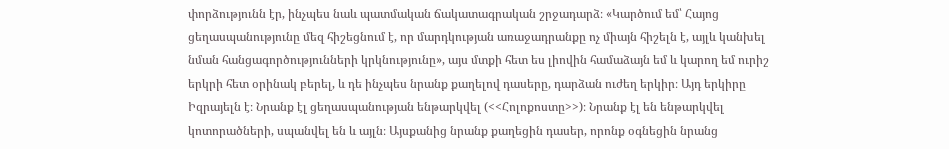փորձությունն էր, ինչպես նաև պատմական ճակատագրական շրջադարձ։ «Կարծում եմ՝ Հայոց ցեղասպանությունը մեզ հիշեցնում է, որ մարդկության առաջադրանքը ոչ միայն հիշելն է, այլև կանխել նման հանցագործությունների կրկնությունը», այս մտքի հետ ես լիովին համաձայն եմ և կարող եմ ուրիշ երկրի հետ օրինակ բերել, և դե ինչպես նրանք քաղելով դասերը, դարձան ուժեղ երկիր։ Այդ երկիրը Իզրայելն է։ Նրանք էլ ցեղասպանության ենթարկվել (<<Հոլոքոստը>>)։ Նրանք էլ են ենթարկվել կոտորածների, սպանվել են և այլն։ Այսքանից նրանք քաղեցին դասեր, որոնք օգնեցին նրանց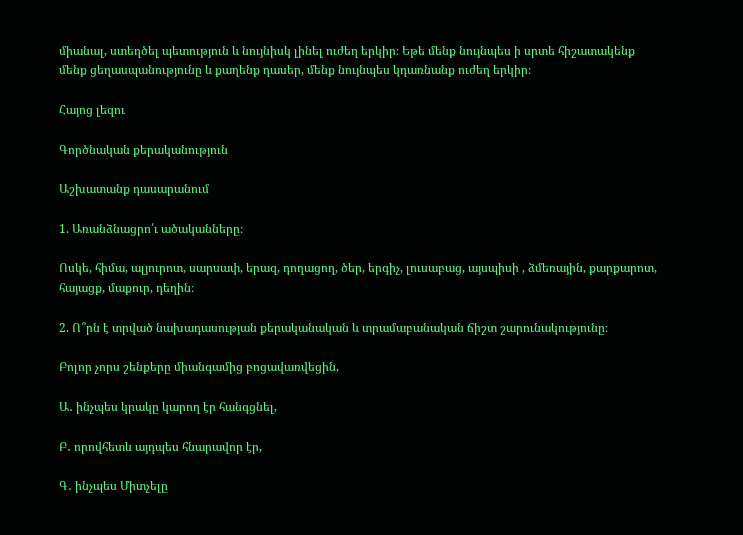միանալ, ստեղծել պետություն և նույնիսկ լինել ուժեղ երկիր։ Եթե մենք նույնպես ի սրտե հիշատակենք մենք ցեղասպանությունը և քաղենք դասեր, մենք նույնպես կդառնանք ուժեղ երկիր։

Հայոց լեզու

Գործնական քերականություն

Աշխատանք դասարանում

1. Առանձնացրո՛ւ ածականները։

Ոսկե, հիմա, ալյուրոտ, սարսափ, երազ, դողացող, ծեր, երգիչ, լուսաբաց, այսպիսի , ձմեռային, քարքարոտ, հայացք, մաքուր, դեղին։

2. Ո՞րն է տրված նախադասության քերականական և տրամաբանական ճիշտ շարունակությունը։

Բոլոր չորս շենքերը միանգամից բոցավառվեցին,

Ա․ ինչպես կրակը կարող էր հանգցնել,

Բ․ որովհետև այդպես հնարավոր էր,

Գ․ ինչպես Միտչելը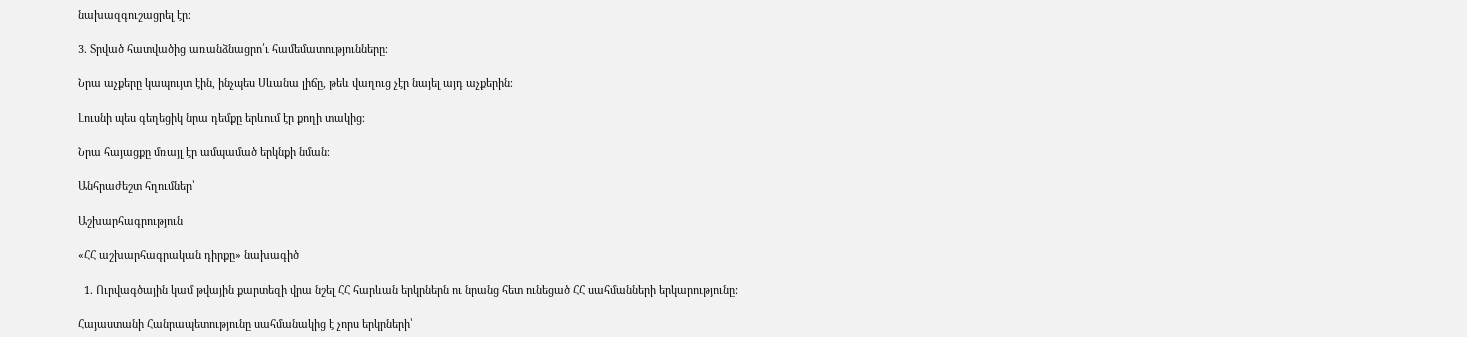նախազգուշացրել էր։

3. Տրված հատվածից առանձնացրո՛ւ համեմատությունները։

Նրա աչքերը կապույտ էին, ինչպես Սևանա լիճը, թեև վաղուց չէր նայել այդ աչքերին։

Լուսնի պես գեղեցիկ նրա դեմքը երևում էր քողի տակից։

Նրա հայացքը մռայլ էր ամպամած երկնքի նման։

Անհրաժեշտ հղումներ՝

Աշխարհագրություն

«ՀՀ աշխարհագրական դիրքը» նախագիծ

  1. Ուրվագծային կամ թվային քարտեզի վրա նշել ՀՀ հարևան երկրներն ու նրանց հետ ունեցած ՀՀ սահմանների երկարությունը:

Հայաստանի Հանրապետությունը սահմանակից է չորս երկրների՝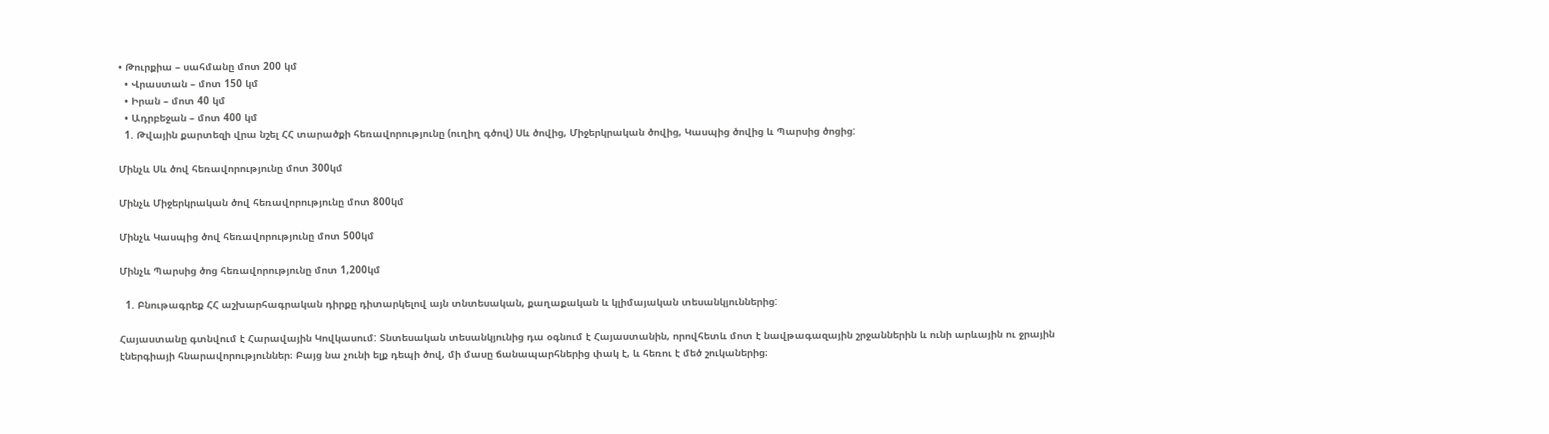• Թուրքիա – սահմանը մոտ 200 կմ
  • Վրաստան – մոտ 150 կմ
  • Իրան – մոտ 40 կմ
  • Ադրբեջան – մոտ 400 կմ
  1. Թվային քարտեզի վրա նշել ՀՀ տարածքի հեռավորությունը (ուղիղ գծով) Սև ծովից, Միջերկրական ծովից, Կասպից ծովից և Պարսից ծոցից:

Մինչև Սև ծով հեռավորությունը մոտ 300կմ

Մինչև Միջերկրական ծով հեռավորությունը մոտ 800կմ

Մինչև Կասպից ծով հեռավորությունը մոտ 500կմ

Մինչև Պարսից ծոց հեռավորությունը մոտ 1,200կմ

  1. Բնութագրեք ՀՀ աշխարհագրական դիրքը դիտարկելով այն տնտեսական, քաղաքական և կլիմայական տեսանկյուններից:

Հայաստանը գտնվում է Հարավային Կովկասում: Տնտեսական տեսանկյունից դա օգնում է Հայաստանին, որովհետև մոտ է նավթագազային շրջաններին և ունի արևային ու ջրային էներգիայի հնարավորություններ։ Բայց նա չունի ելք դեպի ծով, մի մասը ճանապարհներից փակ է, և հեռու է մեծ շուկաներից։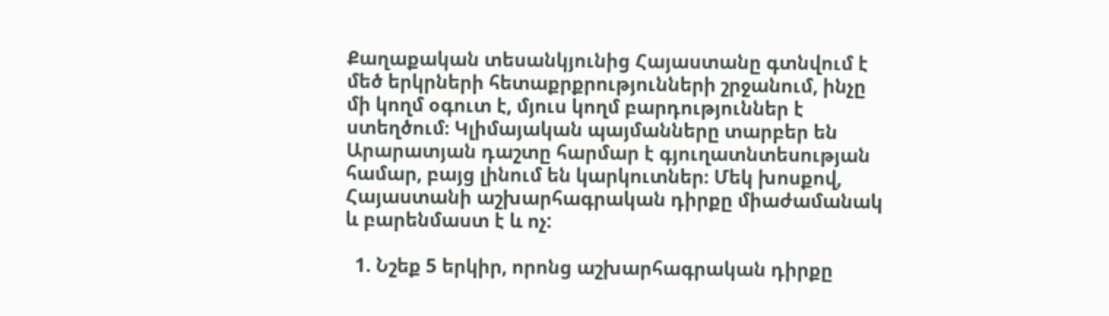Քաղաքական տեսանկյունից Հայաստանը գտնվում է մեծ երկրների հետաքրքրությունների շրջանում, ինչը մի կողմ օգուտ է, մյուս կողմ բարդություններ է ստեղծում։ Կլիմայական պայմանները տարբեր են Արարատյան դաշտը հարմար է գյուղատնտեսության համար, բայց լինում են կարկուտներ։ Մեկ խոսքով, Հայաստանի աշխարհագրական դիրքը միաժամանակ և բարենմաստ է և ոչ:

  1. Նշեք 5 երկիր, որոնց աշխարհագրական դիրքը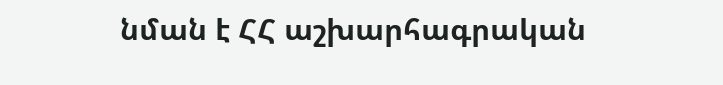նման է ՀՀ աշխարհագրական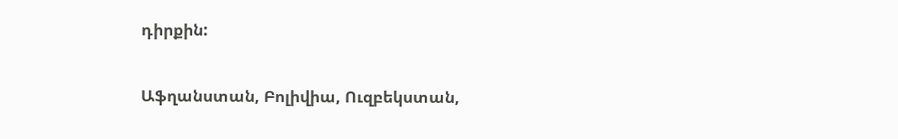դիրքին:

Աֆղանստան, Բոլիվիա, Ուզբեկստան,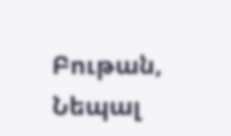Բութան, Նեպալ